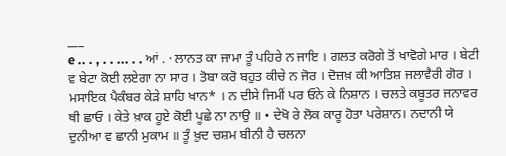___
e .. . , . . ... . . ਆਂ . · ਲਾਨਤ ਕਾ ਜਾਮਾ ਤੂੰ ਪਹਿਰੇ ਨ ਜਾਇ । ਗਲਤ ਕਰੋਗੇ ਤੋਂ ਖਾਵੋਗੇ ਮਾਰ । ਬੇਟੀ ਵ ਬੇਟਾ ਕੋਈ ਲਏਗਾ ਨਾ ਸਾਰ । ਤੋਬਾ ਕਰੋ ਬਹੁਤ ਕੀਚੇ ਨ ਜੋਰ । ਦੋਜ਼ਖ਼ ਕੀ ਆਤਿਸ਼ ਜਲਾਵੈਰੀ ਗੋਰ । ਮਸਾਇਕ ਪੈਕੰਬਰ ਕੇੜੇ ਸ਼ਾਹਿ ਖਾਨ* । ਨ ਦੀਸੇ ਜਿਮੀਂ ਪਰ ਓਨੇ ਕੇ ਨਿਸ਼ਾਨ । ਚਲਤੇ ਕਬੂਤਰ ਜਨਾਵਰ ਥੀ ਛਾਓ । ਕੇਤੇ ਖ਼ਾਕ ਹੂਏ ਕੋਈ ਪੂਛੇ ਨਾ ਨਾਉ ॥ • ਦੇਖੋ ਰੇ ਲੋਕ ਕਾਰੂ ਹੋਤਾ ਪਰੇਸ਼ਾਨ। ਨਦਾਨੀ ਯੇ ਦੁਨੀਆ ਵ ਛਾਨੀ ਮੁਕਾਮ ॥ ਤੂੰ ਖ਼ੁਦ ਚਸ਼ਮ ਬੀਨੀ ਹੈ ਚਲਨਾ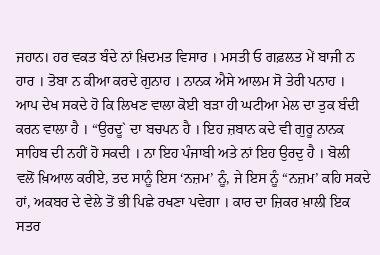ਜਹਾਨ। ਹਰ ਵਕਤ ਬੰਦੇ ਨਾਂ ਖ਼ਿਦਮਤ ਵਿਸਾਰ । ਮਸਤੀ ਓ ਗਫ਼ਲਤ ਮੇਂ ਬਾਜੀ ਨ ਹਾਰ । ਤੋਬਾ ਨ ਕੀਆ ਕਰਦੇ ਗੁਨਾਹ । ਨਾਨਕ ਐਸੇ ਆਲਮ ਸੋ ਤੇਰੀ ਪਨਾਹ । ਆਪ ਦੇਖ ਸਕਦੇ ਹੋ ਕਿ ਲਿਖਣ ਵਾਲਾ ਕੋਈ ਬੜਾ ਹੀ ਘਟੀਆ ਮੇਲ ਦਾ ਤੁਕ ਬੰਦੀ ਕਰਨ ਵਾਲਾ ਹੈ । “ਉਰਦੂ` ਦਾ ਬਚਪਨ ਹੈ । ਇਹ ਜ਼ਬਾਨ ਕਦੇ ਵੀ ਗੁਰੂ ਨਾਨਕ ਸਾਹਿਬ ਦੀ ਨਹੀਂ ਹੋ ਸਕਦੀ । ਨਾ ਇਹ ਪੰਜਾਬੀ ਅਤੇ ਨਾਂ ਇਹ ਉਰਦੁ ਹੈ । ਬੋਲੀ ਵਲੋਂ ਖ਼ਿਆਲ ਕਰੀਏ, ਤਦ ਸਾਨੂੰ ਇਸ ‘ਨਜ਼ਮ’ ਨੂੰ, ਜੇ ਇਸ ਨੂੰ “ਨਜ਼ਮ’ ਕਹਿ ਸਕਦੇ ਹਾਂ, ਅਕਬਰ ਦੇ ਵੇਲੇ ਤੋਂ ਭੀ ਪਿਛੇ ਰਖਣਾ ਪਵੇਗਾ । ਕਾਰ ਦਾ ਜ਼ਿਕਰ ਖ਼ਾਲੀ ਇਕ ਸਤਰ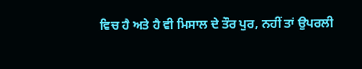ਵਿਚ ਹੈ ਅਤੇ ਹੈ ਵੀ ਮਿਸਾਲ ਦੇ ਤੌਰ ਪੁਰ, ਨਹੀਂ ਤਾਂ ਉਪਰਲੀ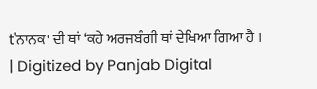t'ਨਾਨਕ' ਦੀ ਥਾਂ ‘ਕਹੇ ਅਰਜਬੰਗੀ ਥਾਂ ਦੇਖਿਆ ਗਿਆ ਹੈ ।
| Digitized by Panjab Digital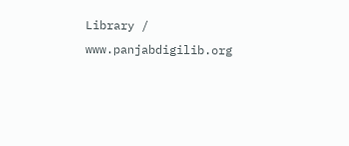Library / www.panjabdigilib.org